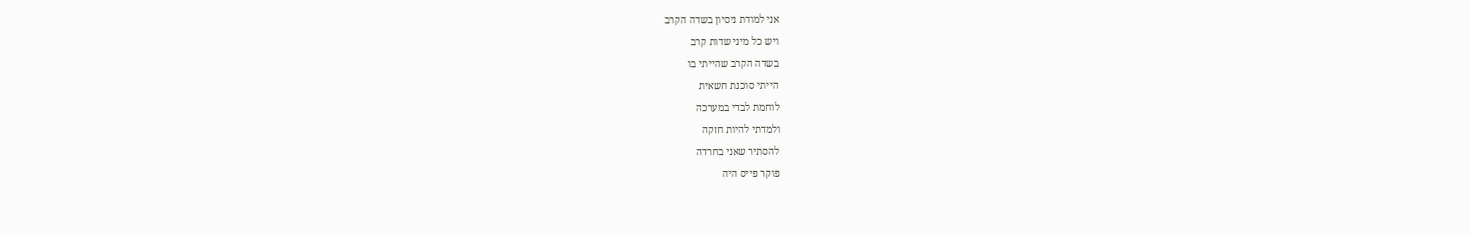אני למודת ניסיון בשדה הקרב
ויש כל מיני שדות קרב
בשדה הקרב שהייתי בו
הייתי סוכנת חשאית
לוחמת לבדי במערכה
ולמדתי להיות חזקה
להסתיר שאני בחרדה
פוקר פייס היה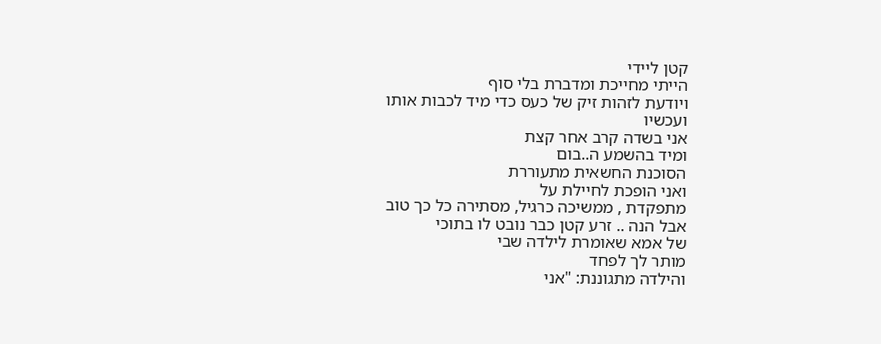קטן ליידי
הייתי מחייכת ומדברת בלי סוף
ויודעת לזהות זיק של כעס כדי מיד לכבות אותו
ועכשיו
אני בשדה קרב אחר קצת
ומיד בהשמע ה..בום
הסוכנת החשאית מתעוררת
ואני הופכת לחיילת על
מתפקדת , ממשיכה כרגיל, מסתירה כל כך טוב
אבל הנה .. זרע קטן כבר נובט לו בתוכי
של אמא שאומרת לילדה שבי
מותר לך לפחד
והילדה מתגוננת: "אני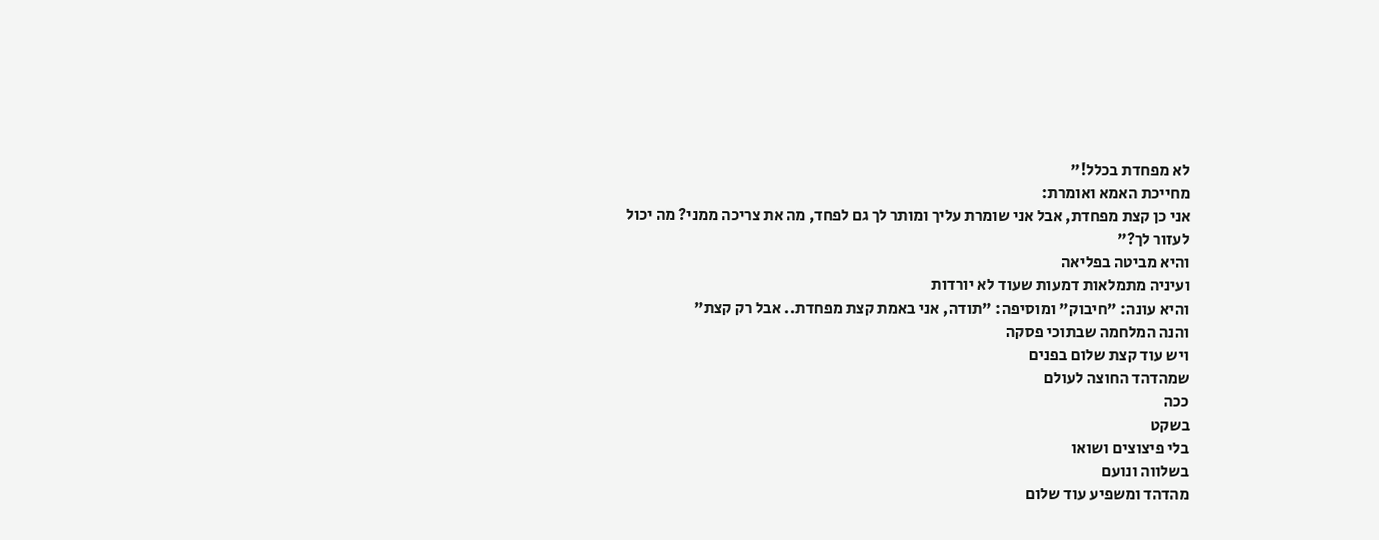לא מפחדת בכלל!"
מחייכת האמא ואומרת:
אני כן קצת מפחדת, אבל אני שומרת עליך ומותר לך גם לפחד, מה את צריכה ממני? מה יכול לעזור לך?"
והיא מביטה בפליאה
ועיניה מתמלאות דמעות שעוד לא יורדות
והיא עונה: "חיבוק" ומוסיפה: "תודה, אני באמת קצת מפחדת.. אבל רק קצת"
והנה המלחמה שבתוכי פסקה
ויש עוד קצת שלום בפנים
שמהדהד החוצה לעולם
ככה
בשקט
בלי פיצוצים ושואו
בשלווה ונועם
מהדהד ומשפיע עוד שלום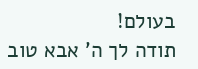בעולם!
תודה לך ה' אבא טוב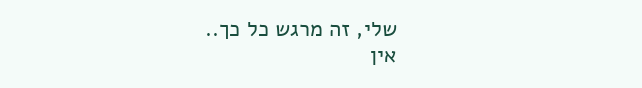שלי, זה מרגש כל כך..
אין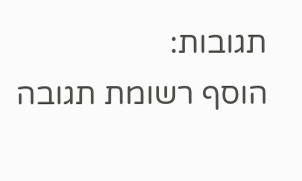תגובות:
הוסף רשומת תגובה